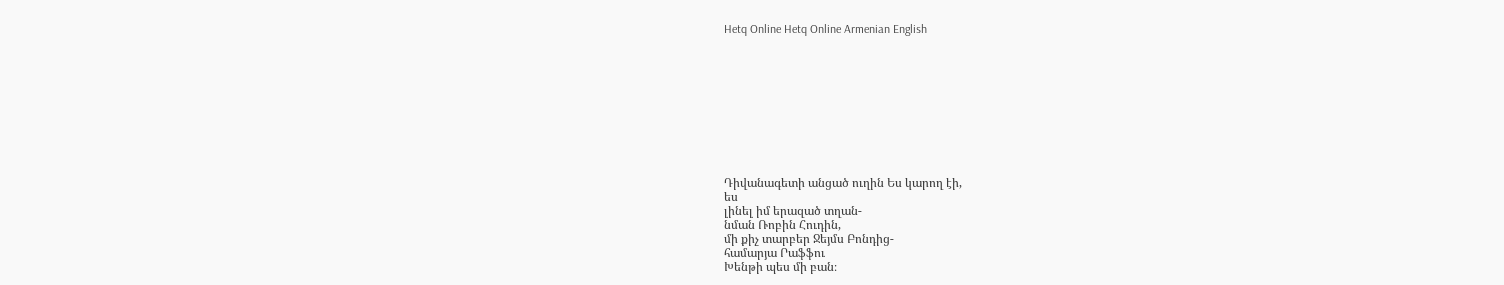Hetq Online Hetq Online Armenian English










Դիվանագետի անցած ուղին Ես կարող էի,
ես
լինել իմ երազած տղան-
նման Ռոբին Հուդին,
մի քիչ տարբեր Ջեյմս Բոնդից-
համարյա Րաֆֆու
Խենթի պես մի բան։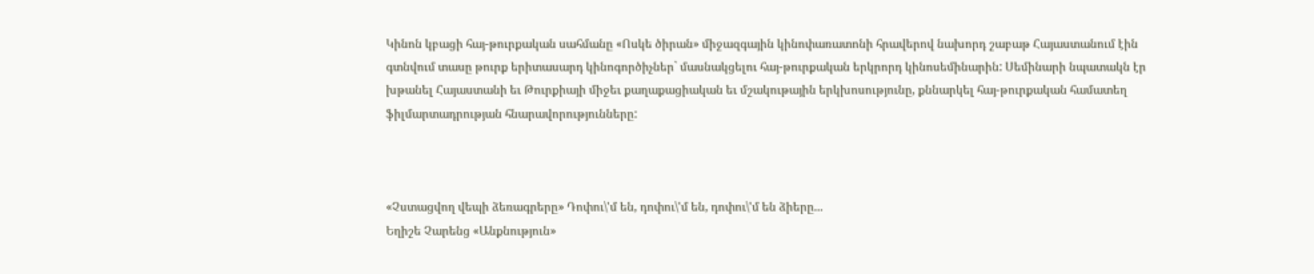Կինոն կբացի հայ-թուրքական սահմանը «Ոսկե ծիրան» միջազգային կինոփառատոնի հրավերով նախորդ շաբաթ Հայաստանում էին գտնվում տասը թուրք երիտասարդ կինոգործիչներ` մասնակցելու հայ-թուրքական երկրորդ կինոսեմինարին: Սեմինարի նպատակն էր խթանել Հայաստանի եւ Թուրքիայի միջեւ քաղաքացիական եւ մշակութային երկխոսությունը, քննարկել հայ-թուրքական համատեղ ֆիլմարտադրության հնարավորությունները:



«Չստացվող վեպի ձեռագրերը» Դոփու\'մ են, դոփու\'մ են, դոփու\'մ են ձիերը...
Եղիշե Չարենց «Անքնություն»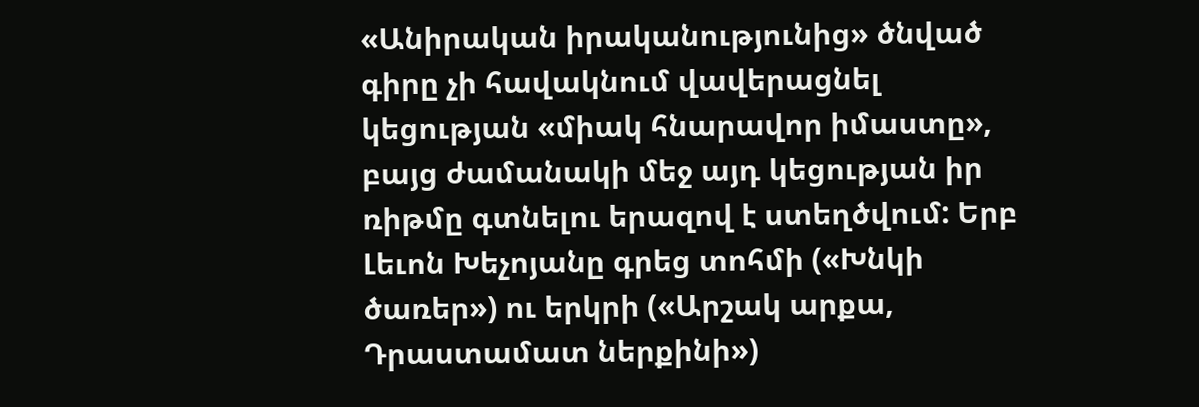«Անիրական իրականությունից» ծնված գիրը չի հավակնում վավերացնել կեցության «միակ հնարավոր իմաստը», բայց ժամանակի մեջ այդ կեցության իր ռիթմը գտնելու երազով է ստեղծվում: Երբ Լեւոն Խեչոյանը գրեց տոհմի («Խնկի ծառեր») ու երկրի («Արշակ արքա, Դրաստամատ ներքինի»)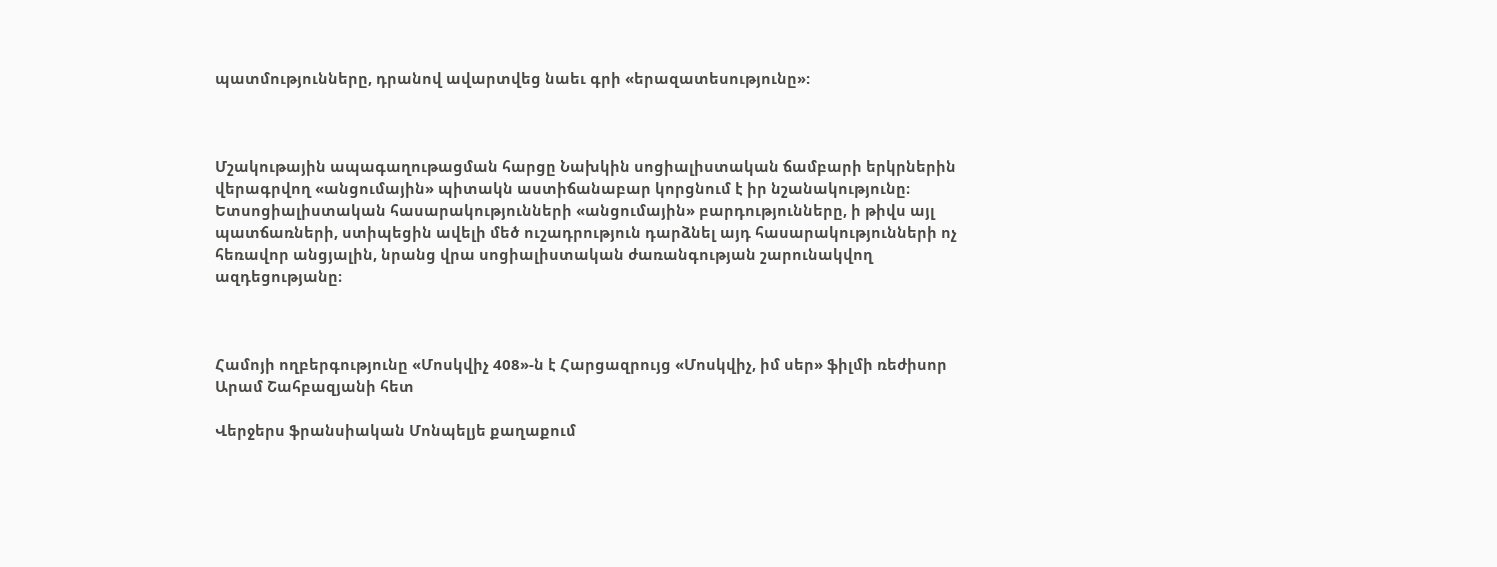պատմությունները, դրանով ավարտվեց նաեւ գրի «երազատեսությունը»:



Մշակութային ապագաղութացման հարցը Նախկին սոցիալիստական ճամբարի երկրներին վերագրվող «անցումային» պիտակն աստիճանաբար կորցնում է իր նշանակությունը։ Ետսոցիալիստական հասարակությունների «անցումային» բարդությունները, ի թիվս այլ պատճառների, ստիպեցին ավելի մեծ ուշադրություն դարձնել այդ հասարակությունների ոչ հեռավոր անցյալին, նրանց վրա սոցիալիստական ժառանգության շարունակվող ազդեցությանը։



Համոյի ողբերգությունը «Մոսկվիչ 408»-ն է Հարցազրույց «Մոսկվիչ, իմ սեր» ֆիլմի ռեժիսոր Արամ Շահբազյանի հետ

Վերջերս ֆրանսիական Մոնպելյե քաղաքում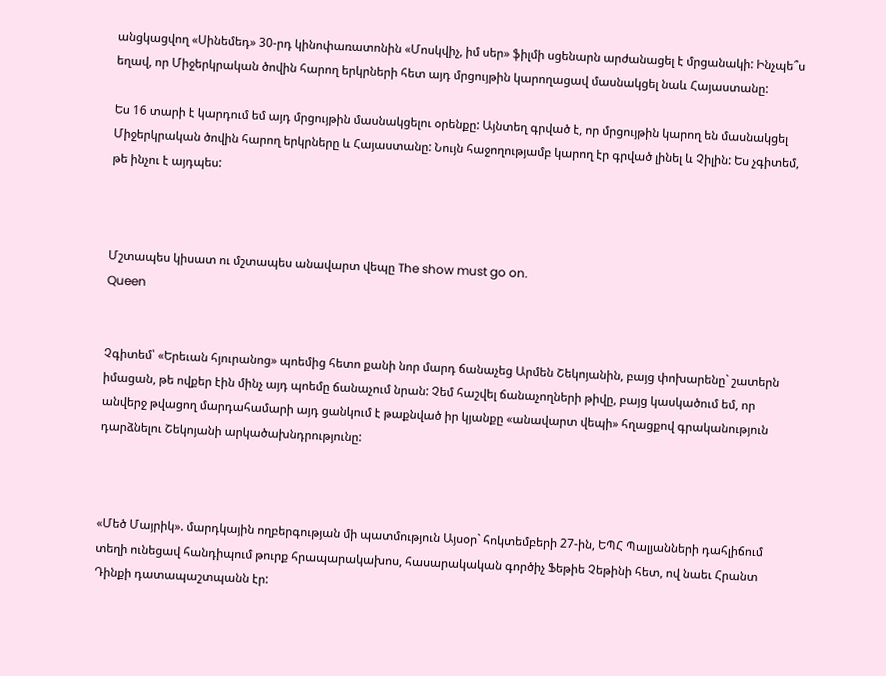անցկացվող «Սինեմեդ» 30-րդ կինոփառատոնին «Մոսկվիչ, իմ սեր» ֆիլմի սցենարն արժանացել է մրցանակի: Ինչպե՞ս եղավ, որ Միջերկրական ծովին հարող երկրների հետ այդ մրցույթին կարողացավ մասնակցել նաև Հայաստանը:

Ես 16 տարի է կարդում եմ այդ մրցույթին մասնակցելու օրենքը: Այնտեղ գրված է, որ մրցույթին կարող են մասնակցել Միջերկրական ծովին հարող երկրները և Հայաստանը: Նույն հաջողությամբ կարող էր գրված լինել և Չիլին: Ես չգիտեմ, թե ինչու է այդպես:



Մշտապես կիսատ ու մշտապես անավարտ վեպը The show must go on.
Queen


Չգիտեմ՝ «Երեւան հյուրանոց» պոեմից հետո քանի նոր մարդ ճանաչեց Արմեն Շեկոյանին, բայց փոխարենը` շատերն իմացան, թե ովքեր էին մինչ այդ պոեմը ճանաչում նրան: Չեմ հաշվել ճանաչողների թիվը, բայց կասկածում եմ, որ անվերջ թվացող մարդահամարի այդ ցանկում է թաքնված իր կյանքը «անավարտ վեպի» հղացքով գրականություն դարձնելու Շեկոյանի արկածախնդրությունը:



«Մեծ Մայրիկ». մարդկային ողբերգության մի պատմություն Այսօր` հոկտեմբերի 27-ին, ԵՊՀ Պալյանների դահլիճում տեղի ունեցավ հանդիպում թուրք հրապարակախոս, հասարակական գործիչ Ֆեթիե Չեթինի հետ, ով նաեւ Հրանտ Դինքի դատապաշտպանն էր: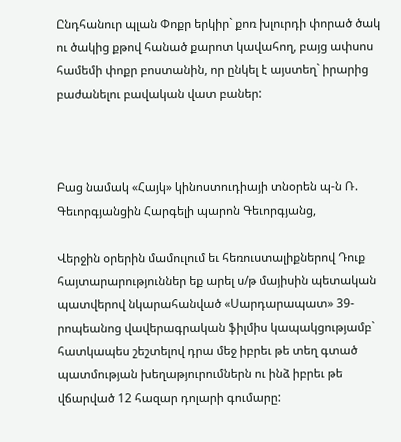Ընդհանուր պլան Փոքր երկիր` քոռ խլուրդի փորած ծակ ու ծակից քթով հանած քարոտ կավահող, բայց ափսոս համեմի փոքր բոստանին, որ ընկել է այստեղ` իրարից բաժանելու բավական վատ բաներ:



Բաց նամակ «Հայկ» կինոստուդիայի տնօրեն պ-ն Ռ. Գեւորգյանցին Հարգելի պարոն Գեւորգյանց,

Վերջին օրերին մամուլում եւ հեռուստալիքներով Դուք հայտարարություններ եք արել ս/թ մայիսին պետական պատվերով նկարահանված «Սարդարապատ» 39-րոպեանոց վավերագրական ֆիլմիս կապակցությամբ` հատկապես շեշտելով դրա մեջ իբրեւ թե տեղ գտած պատմության խեղաթյուրումներն ու ինձ իբրեւ թե վճարված 12 հազար դոլարի գումարը: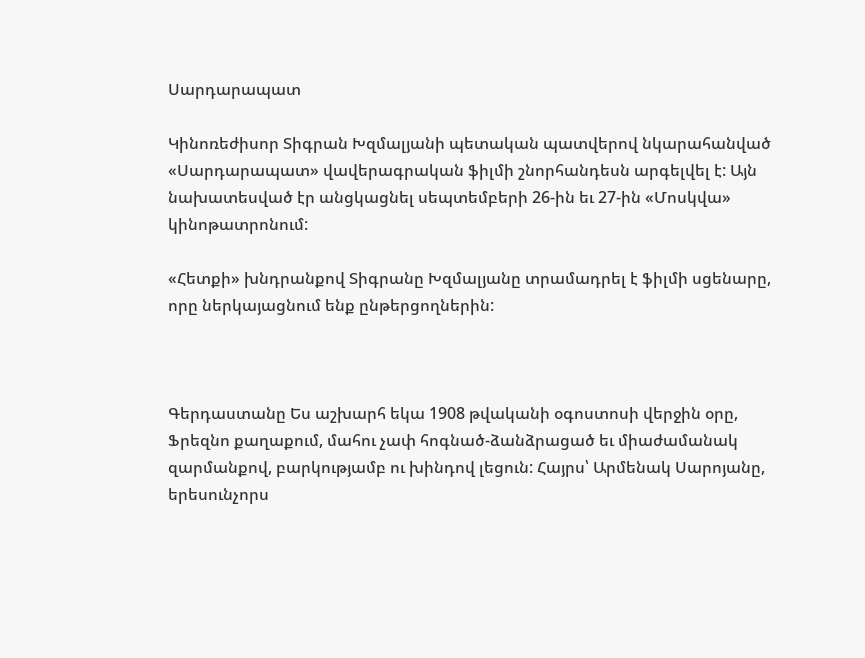Սարդարապատ

Կինոռեժիսոր Տիգրան Խզմալյանի պետական պատվերով նկարահանված «Սարդարապատ» վավերագրական ֆիլմի շնորհանդեսն արգելվել է: Այն նախատեսված էր անցկացնել սեպտեմբերի 26-ին եւ 27-ին «Մոսկվա» կինոթատրոնում:

«Հետքի» խնդրանքով Տիգրանը Խզմալյանը տրամադրել է ֆիլմի սցենարը, որը ներկայացնում ենք ընթերցողներին:



Գերդաստանը Ես աշխարհ եկա 1908 թվականի օգոստոսի վերջին օրը, Ֆրեզնո քաղաքում, մահու չափ հոգնած-ձանձրացած եւ միաժամանակ զարմանքով, բարկությամբ ու խինդով լեցուն: Հայրս՝ Արմենակ Սարոյանը, երեսունչորս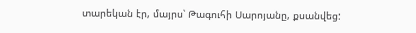տարեկան էր, մայրս՝ Թագուհի Սարոյանը, քսանվեց: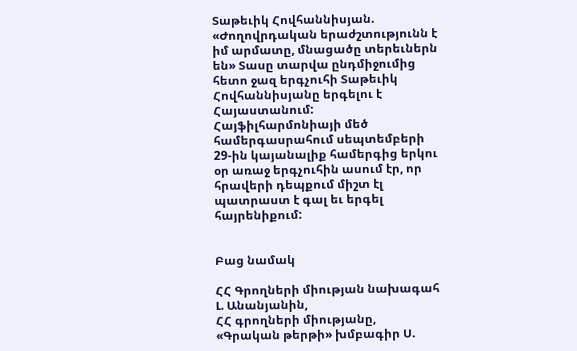Տաթեւիկ Հովհաննիսյան. «Ժողովրդական երաժշտությունն է իմ արմատը, մնացածը տերեւներն են» Տասը տարվա ընդմիջումից հետո ջազ երգչուհի Տաթեւիկ Հովհաննիսյանը երգելու է Հայաստանում: Հայֆիլհարմոնիայի մեծ համերգասրահում սեպտեմբերի 29-ին կայանալիք համերգից երկու օր առաջ երգչուհին ասում էր, որ հրավերի դեպքում միշտ էլ պատրաստ է գալ եւ երգել հայրենիքում:


Բաց նամակ

ՀՀ Գրողների միության նախագահ Լ. Անանյանին,
ՀՀ գրողների միությանը,
«Գրական թերթի» խմբագիր Ս.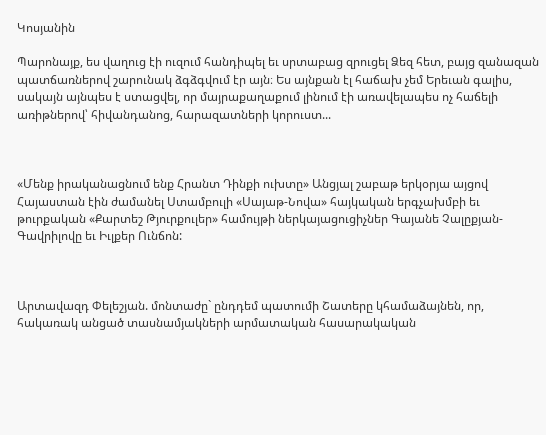Կոսյանին

Պարոնայք, ես վաղուց էի ուզում հանդիպել եւ սրտաբաց զրուցել Ձեզ հետ, բայց զանազան պատճառներով շարունակ ձգձգվում էր այն։ Ես այնքան էլ հաճախ չեմ Երեւան գալիս, սակայն այնպես է ստացվել, որ մայրաքաղաքում լինում էի առավելապես ոչ հաճելի առիթներով՝ հիվանդանոց, հարազատների կորուստ...



«Մենք իրականացնում ենք Հրանտ Դինքի ուխտը» Անցյալ շաբաթ երկօրյա այցով Հայաստան էին ժամանել Ստամբուլի «Սայաթ-Նովա» հայկական երգչախմբի եւ թուրքական «Քարտեշ Թյուրքուլեր» համույթի ներկայացուցիչներ Գայանե Չալըքյան-Գավրիլովը եւ Իւլքեր Ունճոն:



Արտավազդ Փելեշյան. մոնտաժը` ընդդեմ պատումի Շատերը կհամաձայնեն, որ, հակառակ անցած տասնամյակների արմատական հասարակական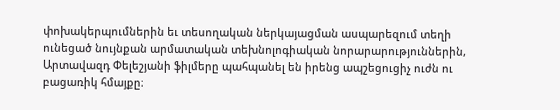փոխակերպումներին եւ տեսողական ներկայացման ասպարեզում տեղի ունեցած նույնքան արմատական տեխնոլոգիական նորարարություններին, Արտավազդ Փելեշյանի ֆիլմերը պահպանել են իրենց ապշեցուցիչ ուժն ու բացառիկ հմայքը։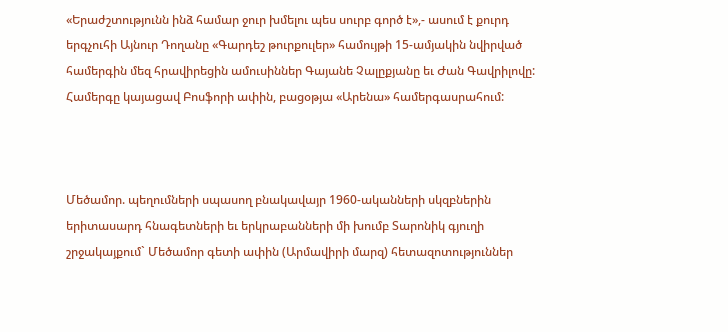«Երաժշտությունն ինձ համար ջուր խմելու պես սուրբ գործ է»,- ասում է քուրդ երգչուհի Այնուր Դողանը «Գարդեշ թուրքուլեր» համույթի 15-ամյակին նվիրված համերգին մեզ հրավիրեցին ամուսիններ Գայանե Չալըքյանը եւ Ժան Գավրիլովը: Համերգը կայացավ Բոսֆորի ափին, բացօթյա «Արենա» համերգասրահում:



Մեծամոր. պեղումների սպասող բնակավայր 1960-ականների սկզբներին երիտասարդ հնագետների եւ երկրաբանների մի խումբ Տարոնիկ գյուղի շրջակայքում` Մեծամոր գետի ափին (Արմավիրի մարզ) հետազոտություններ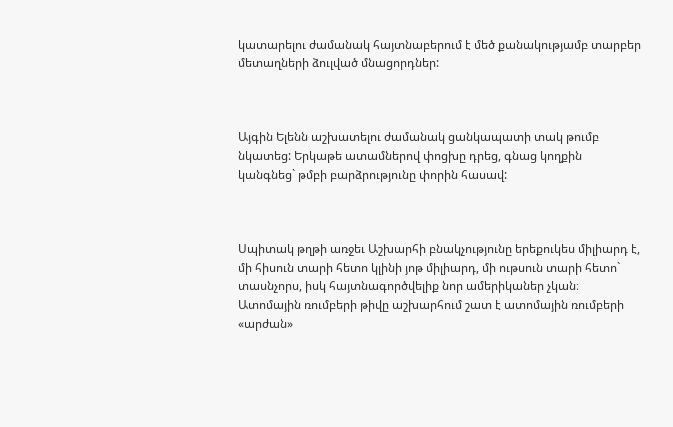կատարելու ժամանակ հայտնաբերում է մեծ քանակությամբ տարբեր մետաղների ձուլված մնացորդներ:



Այգին Ելենն աշխատելու ժամանակ ցանկապատի տակ թումբ նկատեց: Երկաթե ատամներով փոցխը դրեց, գնաց կողքին կանգնեց` թմբի բարձրությունը փորին հասավ:



Սպիտակ թղթի առջեւ Աշխարհի բնակչությունը երեքուկես միլիարդ է, մի հիսուն տարի հետո կլինի յոթ միլիարդ, մի ութսուն տարի հետո` տասնչորս, իսկ հայտնագործվելիք նոր ամերիկաներ չկան։ Ատոմային ռումբերի թիվը աշխարհում շատ է ատոմային ռումբերի «արժան»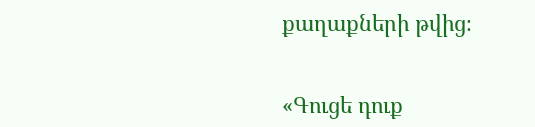քաղաքների թվից։


«Գուցե դուք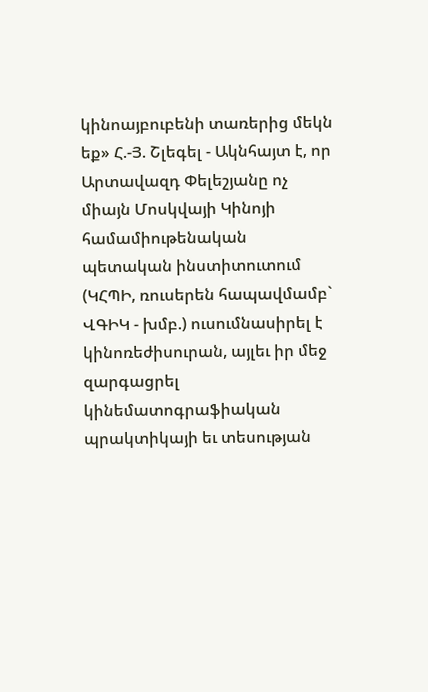կինոայբուբենի տառերից մեկն եք» Հ.-Յ. Շլեգել - Ակնհայտ է, որ Արտավազդ Փելեշյանը ոչ միայն Մոսկվայի Կինոյի համամիութենական պետական ինստիտուտում (ԿՀՊԻ, ռուսերեն հապավմամբ` ՎԳԻԿ - խմբ.) ուսումնասիրել է կինոռեժիսուրան, այլեւ իր մեջ զարգացրել կինեմատոգրաֆիական պրակտիկայի եւ տեսության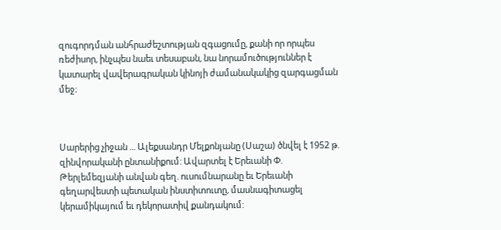զուգորդման անհրաժեշտության զգացումը, քանի որ որպես ռեժիսոր, ինչպես նաեւ տեսաբան, նա նորամուծություններ է կատարել վավերագրական կինոյի ժամանակակից զարգացման մեջ։



Սարերից չիջան ... Ալեքսանդր Մելքոնյանը (Սաշա) ծնվել է 1952 թ. զինվորականի ընտանիքում: Ավարտել է Երեւանի Փ. Թերլեմեզյանի անվան գեղ. ուսումնարանը եւ Երեւանի գեղարվեստի պետական ինստիտուտը, մասնագիտացել կերամիկայում եւ դեկորատիվ քանդակում: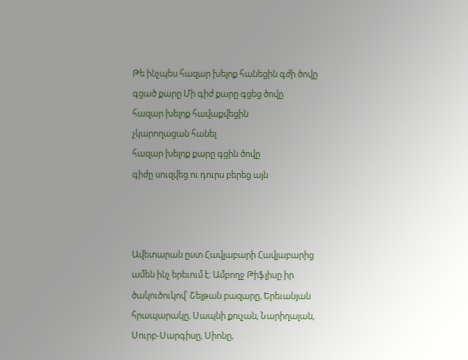Թե ինչպես հազար խելոք հանեցին գժի ծովը գցած քարը Մի գիժ քարը գցեց ծովը
հազար խելոք հավաքվեցին
չկարողացան հանել
հազար խելոք քարը գցին ծովը
գիժը սուզվեց ու դուրս բերեց այն



Ավետարան ըստ Հավլաբարի Հավլաբարից ամեն ինչ երեւում է։ Ամբողջ Թիֆլիսը իր ծակուծուկով՝ Շեյթան բազարը, Երեւանյան հրապարակը, Սապնի քուչան, Նարիղալան, Սուրբ-Սարգիսը, Սիոնը,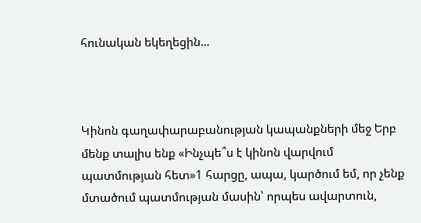հունական եկեղեցին...



Կինոն գաղափարաբանության կապանքների մեջ Երբ մենք տալիս ենք «Ինչպե՞ս է կինոն վարվում պատմության հետ»1 հարցը, ապա, կարծում եմ, որ չենք մտածում պատմության մասին՝ որպես ավարտուն,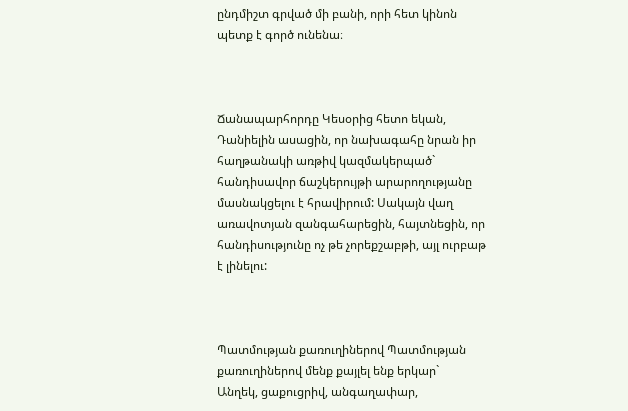ընդմիշտ գրված մի բանի, որի հետ կինոն պետք է գործ ունենա։



Ճանապարհորդը Կեսօրից հետո եկան, Դանիելին ասացին, որ նախագահը նրան իր հաղթանակի առթիվ կազմակերպած` հանդիսավոր ճաշկերույթի արարողությանը մասնակցելու է հրավիրում: Սակայն վաղ առավոտյան զանգահարեցին, հայտնեցին, որ հանդիսությունը ոչ թե չորեքշաբթի, այլ ուրբաթ է լինելու:



Պատմության քառուղիներով Պատմության քառուղիներով մենք քայլել ենք երկար`
Անղեկ, ցաքուցրիվ, անգաղափար,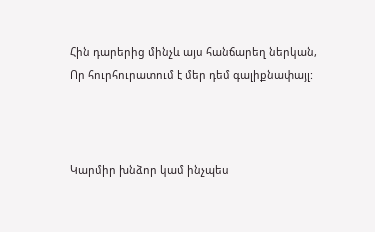Հին դարերից մինչև այս հանճարեղ ներկան,
Որ հուրհուրատում է մեր դեմ գալիքնափայլ:



Կարմիր խնձոր կամ ինչպես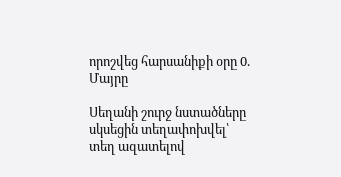որոշվեց հարսանիքի օրը 0. Մայրը

Սեղանի շուրջ նստածները սկսեցին տեղափոխվել՝ տեղ ազատելով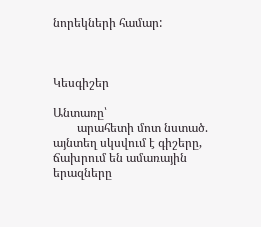նորեկների համար:



Կեսգիշեր

Անտառը՝
        արահետի մոտ նստած.
այնտեղ սկսվում է գիշերը,
ճախրում են ամառային
երազները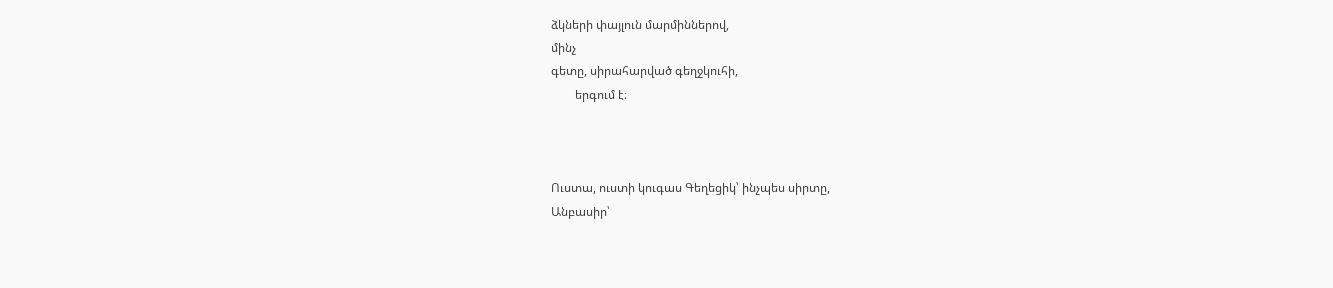ձկների փայլուն մարմիններով,
մինչ
գետը, սիրահարված գեղջկուհի,
        երգում է։



Ուստա, ուստի կուգաս Գեղեցիկ՝ ինչպես սիրտը,
Անբասիր՝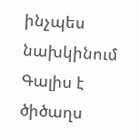ինչպես նախկինում
Գալիս է
ծիծաղս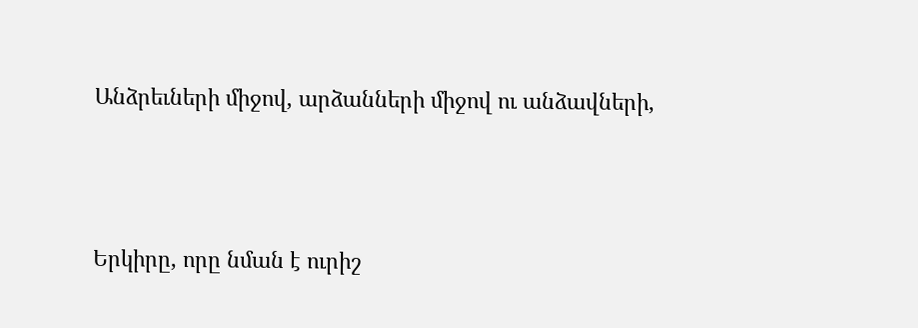Անձրեւների միջով, արձանների միջով ու անձավների,



Երկիրը, որը նման է ուրիշ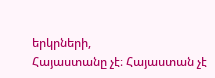երկրների,
Հայաստանը չէ։ Հայաստան չէ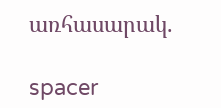առհասարակ.

spacer